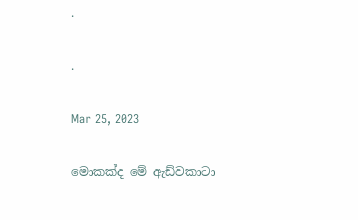.

.

Mar 25, 2023

මොකක්ද මේ ඇඩ්වකාටා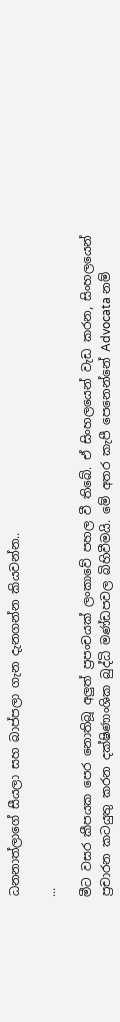ධනනාත්ලාගේ සීයලා සහ බාප්පලා ගැන දැනගන්න කියවන්න..

...

මීට වසර කීපයක පෙර නොතිබූ අලුත් ප්‍රපංචයක් ලංකාවේ පහල වී තිබේ. ඒ සිංහලයෙන් වැඩ කරන, සිංහලයෙන් ප්‍රචාරන කටයුතු කරන දක්ෂිණාංශික බුද්ධි මණ්ඩපවල බිහිවීමයි. මේ අතර කැපී පෙනෙන්නේ Advocata නම්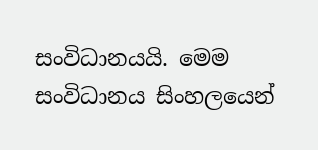සංවිධානයයි. මෙම සංවිධානය සිංහලයෙන්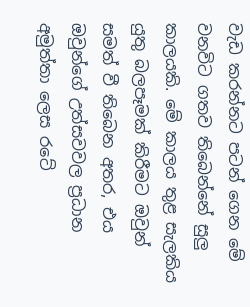වැඩ කරන්නට පටන් ගෙන මේ වනවිට ගතව තිබෙන්නේ සුලු කාලයකි. මේ කාලය තුළ සැලකිය යුතු බලපෑමක් කිරීමට ඔවුන් සමත් වී තිබෙන අතර, එය ඔවුන්ගේ උත්සවවල ප්‍රධාන අමුත්තා ලෙස රටේ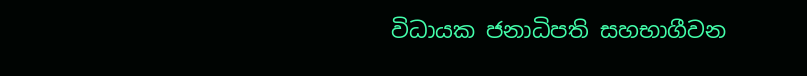විධායක ජනාධිපති සහභාගීවන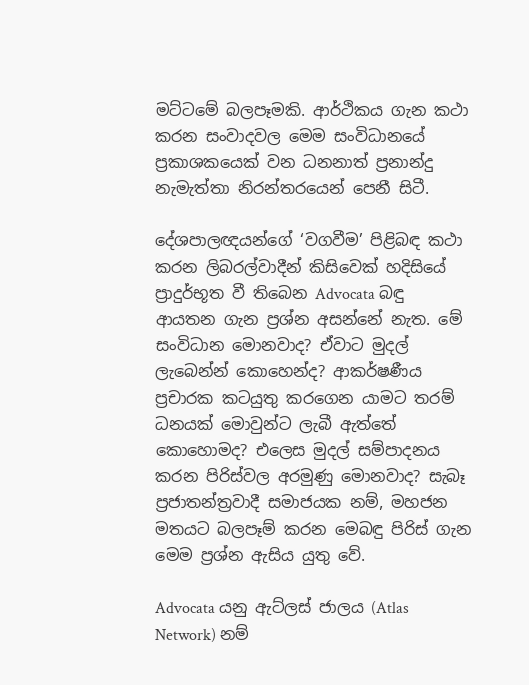මට්ටමේ බලපෑමකි. ආර්ථිකය ගැන කථා කරන සංවාදවල මෙම සංවිධානයේ ප්‍රකාශකයෙක් වන ධනනාත් ප්‍රනාන්දු නැමැත්තා නිරන්තරයෙන් පෙනී සිටී.

දේශපාලඥයන්ගේ ‘වගවීම’ පිළිබඳ කථා කරන ලිබරල්වාදීන් කිසිවෙක් හදිසියේ ප්‍රාදුර්භූත වී තිබෙන Advocata බඳු ආයතන ගැන ප්‍රශ්න අසන්නේ නැත. මේ සංවිධාන මොනවාද? ඒවාට මුදල් ලැබෙන්න් කොහෙන්ද? ආකර්ෂණීය ප්‍රචාරක කටයුතු කරගෙන යාමට තරම් ධනයක් මොවුන්ට ලැබී ඇත්තේ කොහොමද? එලෙස මුදල් සම්පාදනය කරන පිරිස්වල අරමුණු මොනවාද? සැබෑ ප්‍රජාතන්ත්‍රවාදී සමාජයක නම්, මහජන මතයට බලපෑම් කරන මෙබඳු පිරිස් ගැන මෙම ප්‍රශ්න ඇසිය යුතු වේ.

Advocata යනු ඇට්ලස් ජාලය (Atlas Network) නම්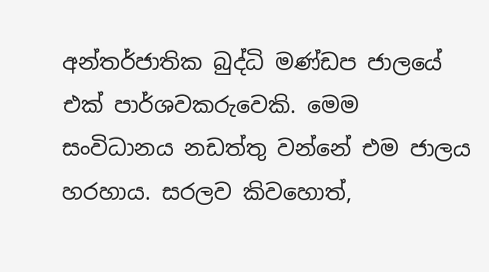අන්තර්ජාතික බුද්ධි මණ්ඩප ජාලයේ එක් පාර්ශවකරුවෙකි. මෙම සංවිධානය නඩත්තු වන්නේ එම ජාලය හරහාය. සරලව කිවහොත්,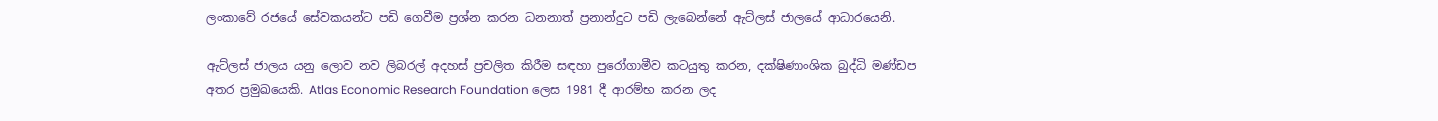ලංකාවේ රජයේ සේවකයන්ට පඩි ගෙවීම ප්‍රශ්න කරන ධනනාත් ප්‍රනාන්දුට පඩි ලැබෙන්නේ ඇට්ලස් ජාලයේ ආධාරයෙනි.

ඇට්ලස් ජාලය යනු ලොව නව ලිබරල් අදහස් ප්‍රචලිත කිරීම සඳහා පුරෝගාමීව කටයුතු කරන, දක්ෂිණාංශික බුද්ධි මණ්ඩප අතර ප්‍රමුඛයෙකි. Atlas Economic Research Foundation ලෙස 1981 දී ආරම්භ කරන ලද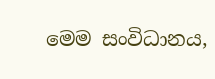මෙම සංවිධානය,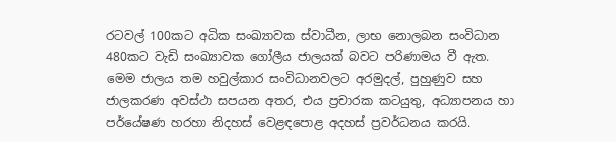රටවල් 100කට අධික සංඛ්‍යාවක ස්වාධීන, ලාභ නොලබන සංවිධාන 480කට වැඩි සංඛ්‍යාවක ගෝලීය ජාලයක් බවට පරිණාමය වී ඇත. මෙම ජාලය තම හවුල්කාර සංවිධානවලට අරමුදල්, පුහුණුව සහ ජාලකරණ අවස්ථා සපයන අතර, එය ප්‍රචාරක කටයුතු, අධ්‍යාපනය හා පර්යේෂණ හරහා නිදහස් වෙළඳපොළ අදහස් ප්‍රවර්ධනය කරයි.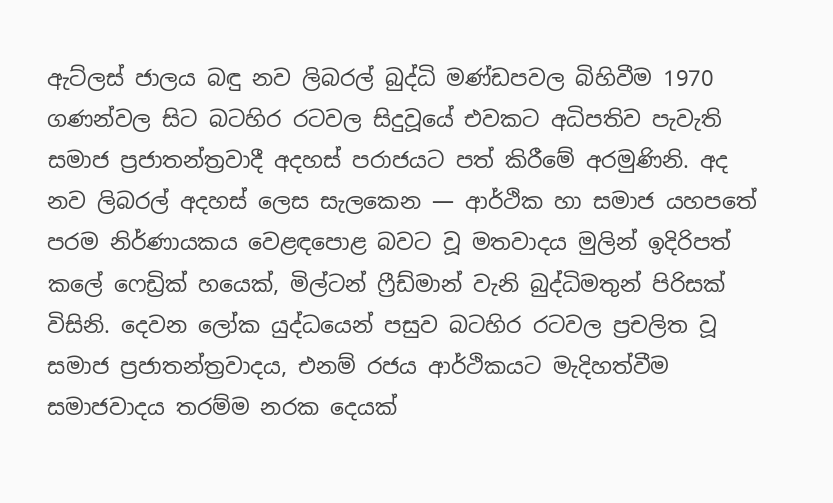ඇට්ලස් ජාලය බඳු නව ලිබරල් බුද්ධි මණ්ඩපවල බිහිවීම 1970 ගණන්වල සිට බටහිර රටවල සිදුවූයේ එවකට අධිපතිව පැවැති සමාජ ප්‍රජාතන්ත්‍රවාදී අදහස් පරාජයට පත් කිරීමේ අරමුණිනි. අද නව ලිබරල් අදහස් ලෙස සැලකෙන — ආර්ථික හා සමාජ යහපතේ පරම නිර්ණායකය වෙළඳපොළ බවට වූ මතවාදය මුලින් ඉදිරිපත් කලේ ෆෙඩ්‍රික් හයෙක්, මිල්ටන් ෆ්‍රීඩ්මාන් වැනි බුද්ධිමතුන් පිරිසක් විසිනි. දෙවන ලෝක යුද්ධයෙන් පසුව බටහිර රටවල ප්‍රචලිත වූ සමාජ ප්‍රජාතන්ත්‍රවාදය, එනම් රජය ආර්ථිකයට මැදිහත්වීම සමාජවාදය තරම්ම නරක දෙයක්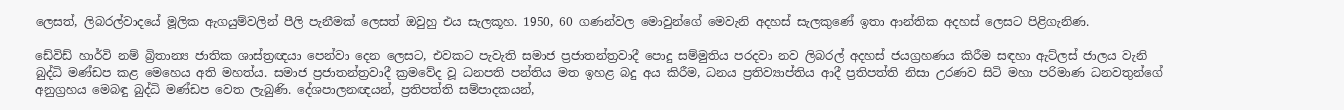ලෙසත්, ලිබරල්වාදයේ මූලික ඇගයුම්වලින් පීලි පැනීමක් ලෙසත් ඔවුහු එය සැලකූහ. 1950, 60 ගණන්වල මොවුන්ගේ මෙවැනි අදහස් සැලකුණේ ඉතා ආන්තික අදහස් ලෙසට පිළිගැනිණ.

ඩේවිඩ් හාර්වි නම් බ්‍රිතාන්‍ය ජාතික ශාස්ත්‍රඥයා පෙන්වා දෙන ලෙසට, එවකට පැවැති සමාජ ප්‍රජාතන්ත්‍රවාදී පොදු සම්මුතිය පරදවා නව ලිබරල් අදහස් ජයග්‍රහණය කිරීම සඳහා ඇට්ලස් ජාලය වැනි බුද්ධි මණ්ඩප කළ මෙහෙය අති මහත්ය. සමාජ ප්‍රජාතන්ත්‍රවාදී ක්‍රමවේද වූ ධනපති පන්තිය මත ඉහළ බදු අය කිරීම, ධනය ප්‍රතිව්‍යාප්තිය ආදී ප්‍රතිපත්ති නිසා උරණව සිටි මහා පරිමාණ ධනවතුන්ගේ අනුග්‍රහය මෙබඳු බුද්ධි මණ්ඩප වෙත ලැබුණි. දේශපාලනඥයන්, ප්‍රතිපත්ති සම්පාදකයන්,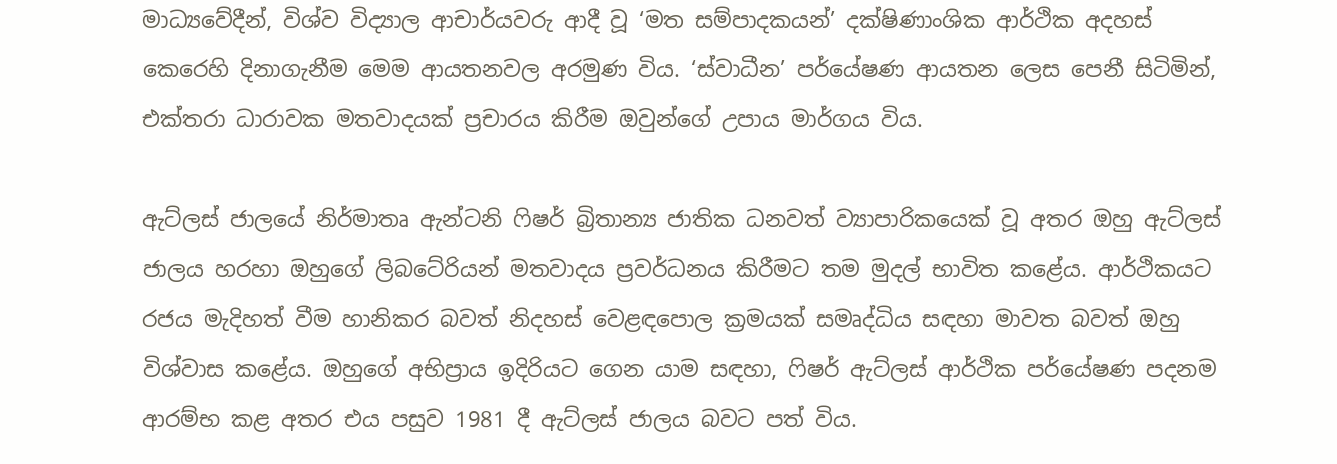මාධ්‍යවේදීන්, විශ්ව විද්‍යාල ආචාර්යවරු ආදී වූ ‘මත සම්පාදකයන්’ දක්ෂිණාංශික ආර්ථික අදහස් කෙරෙහි දිනාගැනීම මෙම ආයතනවල අරමුණ විය. ‘ස්වාධීන’ පර්යේෂණ ආයතන ලෙස පෙනී සිටිමින්, එක්තරා ධාරාවක මතවාදයක් ප්‍රචාරය කිරීම ඔවුන්ගේ උපාය මාර්ගය විය.

ඇට්ලස් ජාලයේ නිර්මාතෘ ඇන්ටනි ෆිෂර් බ්‍රිතාන්‍ය ජාතික ධනවත් ව්‍යාපාරිකයෙක් වූ අතර ඔහු ඇට්ලස් ජාලය හරහා ඔහුගේ ලිබටේරියන් මතවාදය ප්‍රවර්ධනය කිරීමට තම මුදල් භාවිත කළේය. ආර්ථිකයට රජය මැදිහත් වීම හානිකර බවත් නිදහස් වෙළඳපොල ක්‍රමයක් සමෘද්ධිය සඳහා මාවත බවත් ඔහු විශ්වාස කළේය. ඔහුගේ අභිප්‍රාය ඉදිරියට ගෙන යාම සඳහා, ෆිෂර් ඇට්ලස් ආර්ථික පර්යේෂණ පදනම ආරම්භ කළ අතර එය පසුව 1981 දී ඇට්ලස් ජාලය බවට පත් විය.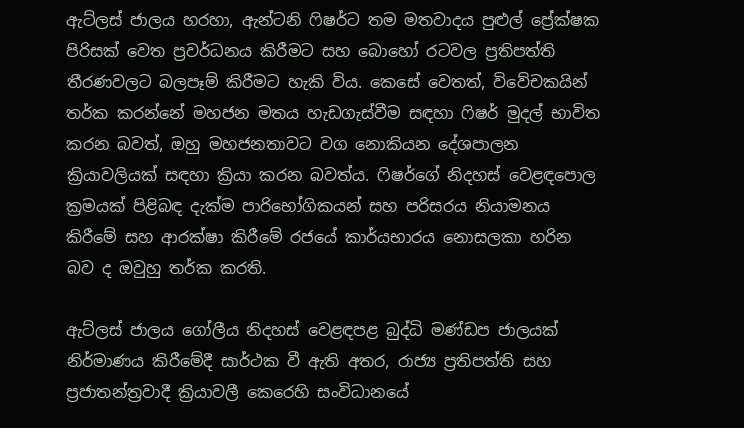ඇට්ලස් ජාලය හරහා, ඇන්ටනි ෆිෂර්ට තම මතවාදය පුළුල් ප්‍රේක්ෂක පිරිසක් වෙත ප්‍රවර්ධනය කිරීමට සහ බොහෝ රටවල ප්‍රතිපත්ති තීරණවලට බලපෑම් කිරීමට හැකි විය. කෙසේ වෙතත්, විවේචකයින් තර්ක කරන්නේ මහජන මතය හැඩගැස්වීම සඳහා ෆිෂර් මුදල් භාවිත කරන බවත්, ඔහු මහජනතාවට වග නොකියන දේශපාලන ක්‍රියාවලියක් සඳහා ක්‍රියා කරන බවත්ය. ෆිෂර්ගේ නිදහස් වෙළඳපොල ක්‍රමයක් පිළිබඳ දැක්ම පාරිභෝගිකයන් සහ පරිසරය නියාමනය කිරීමේ සහ ආරක්ෂා කිරීමේ රජයේ කාර්යභාරය නොසලකා හරින බව ද ඔවුහු තර්ක කරති.

ඇට්ලස් ජාලය ගෝලීය නිදහස් වෙළඳපළ බුද්ධි මණ්ඩප ජාලයක් නිර්මාණය කිරීමේදී සාර්ථක වී ඇති අතර, රාජ්‍ය ප්‍රතිපත්ති සහ ප්‍රජාතන්ත්‍රවාදී ක්‍රියාවලී කෙරෙහි සංවිධානයේ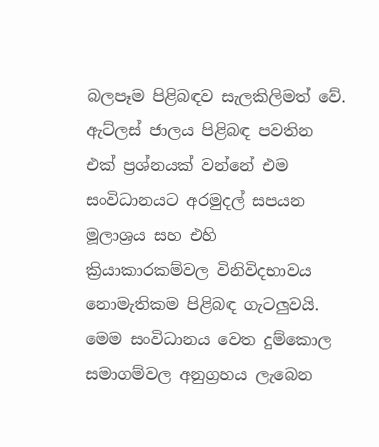බලපෑම පිළිබඳව සැලකිලිමත් වේ. ඇට්ලස් ජාලය පිළිබඳ පවතින එක් ප්‍රශ්නයක් වන්නේ එම සංවිධානයට අරමුදල් සපයන මූලාශ්‍රය සහ එහි ක්‍රියාකාරකම්වල විනිවිදභාවය නොමැතිකම පිළිබඳ ගැටලුවයි. මෙම සංවිධානය වෙත දුම්කොල සමාගම්වල අනුග්‍රහය ලැබෙන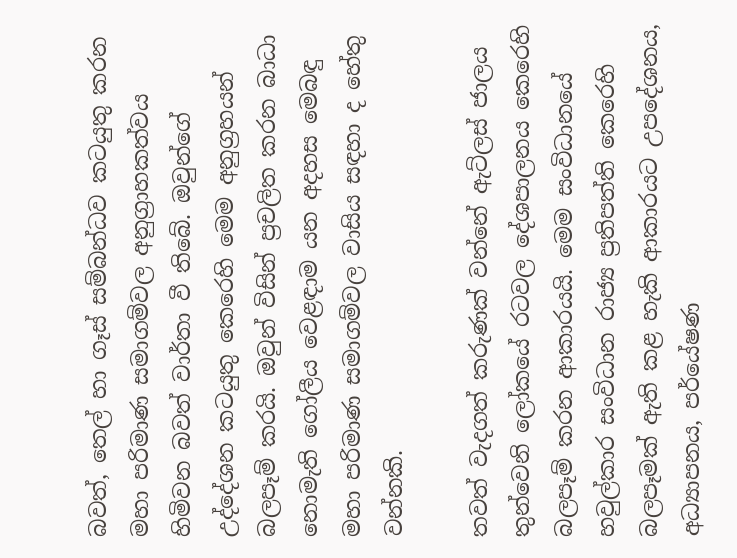බවත්, තෙල් හා ගෑස් සම්බන්ධව කටයුතු කරන මහා පරිමාණ සමාගම්වල අනුග්‍රාහකත්වය හිමිවන බවත් වාර්තා වී තිබේ. ඔවුන්ගේ උද්දේශන කටයුතු කෙරෙහි මෙම අනුග්‍රහයන් බලපෑම් කරයි. ඔවුන් විසින් ප්‍රචලිත කරන බාධා නොමැති ගෝලීය වෙළඳාම යන අදහස මෙබඳු මහා පරිමාණ සමාගම්වල වාසිය සඳහා ද හේතු වන්නකි.

තවත් වැදගත් කරුණක් වන්නේ ඇට්ලස් ජාලය තුන්වෙනි ලෝකයේ රටවල දේශපාලනය කෙරෙහි බලපෑම් කරන ආකාරයයි. මෙම සංවිධානයේ හවුල්කාර සංවිධාන රාජ්‍ය ප්‍රතිපත්ති කෙරෙහි බලපෑමක් ඇති කළ හැකි ආකාරයට උපදේශනය, අධ්‍යාපනය, පර්යේෂණ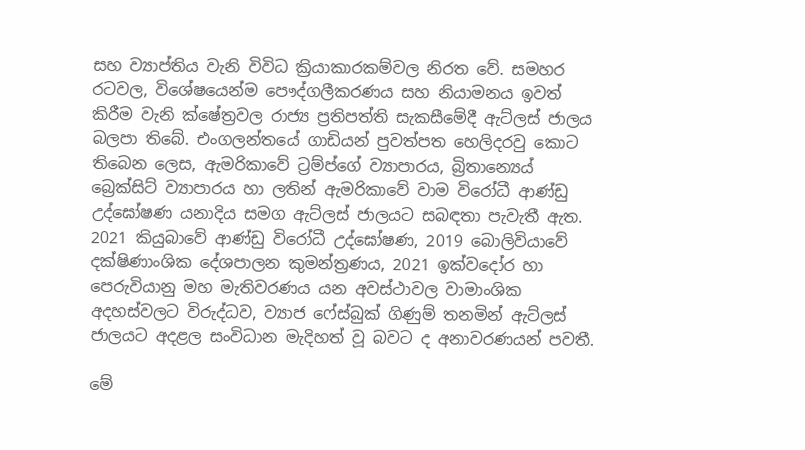සහ ව්‍යාප්තිය වැනි විවිධ ක්‍රියාකාරකම්වල නිරත වේ. සමහර රටවල, විශේෂයෙන්ම පෞද්ගලීකරණය සහ නියාමනය ඉවත් කිරීම වැනි ක්ෂේත්‍රවල රාජ්‍ය ප්‍රතිපත්ති සැකසීමේදී ඇට්ලස් ජාලය බලපා තිබේ. එංගලන්තයේ ගාඩියන් පුවත්පත හෙලිදරවු කොට තිබෙන ලෙස, ඇමරිකාවේ ට්‍රම්ප්ගේ ව්‍යාපාරය, බ්‍රිතාන්‍යෙය් බ්‍රෙක්සිට් ව්‍යාපාරය හා ලතින් ඇමරිකාවේ වාම විරෝධී ආණ්ඩු උද්ඝෝෂණ යනාදිය සමග ඇට්ලස් ජාලයට සබඳතා පැවැතී ඇත. 2021 කියුබාවේ ආණ්ඩු විරෝධී උද්ඝෝෂණ, 2019 බොලිවියාවේ දක්ෂිණාංශික දේශපාලන කුමන්ත්‍රණය, 2021 ඉක්වදෝර හා පෙරුවියානු මහ මැතිවරණය යන අවස්ථාවල වාමාංශික අදහස්වලට විරුද්ධව, ව්‍යාජ ෆේස්බුක් ගිණුම් තනමින් ඇට්ලස් ජාලයට අදළල සංවිධාන මැදිහත් වූ බවට ද අනාවරණයන් පවතී.

මේ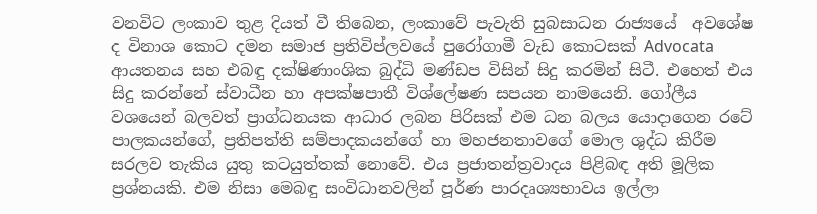වනවිට ලංකාව තුළ දියත් වී තිබෙන, ලංකාවේ පැවැති සුබසාධන රාජ්‍යයේ  අවශේෂ ද විනාශ කොට දමන සමාජ ප්‍රතිවිප්ලවයේ පුරෝගාමී වැඩ කොටසක් Advocata ආයතනය සහ එබඳු දක්ෂිණාංශික බුද්ධි මණ්ඩප විසින් සිදු කරමින් සිටී. එහෙත් එය සිදු කරන්නේ ස්වාධීන හා අපක්ෂපාතී විශ්ලේෂණ සපයන නාමයෙනි. ගෝලීය වශයෙන් බලවත් ප්‍රාග්ධනයක ආධාර ලබන පිරිසක් එම ධන බලය යොදාගෙන රටේ පාලකයන්ගේ, ප්‍රතිපත්ති සම්පාදකයන්ගේ හා මහජනතාවගේ මොල ශුද්ධ කිරීම සරලව තැකිය යුතු කටයුත්තක් නොවේ. එය ප්‍රජාතන්ත්‍රවාදය පිළිබඳ අති මූලික ප්‍රශ්නයකි. එම නිසා මෙබඳු සංවිධානවලින් පූර්ණ පාරදෘශ්‍යභාවය ඉල්ලා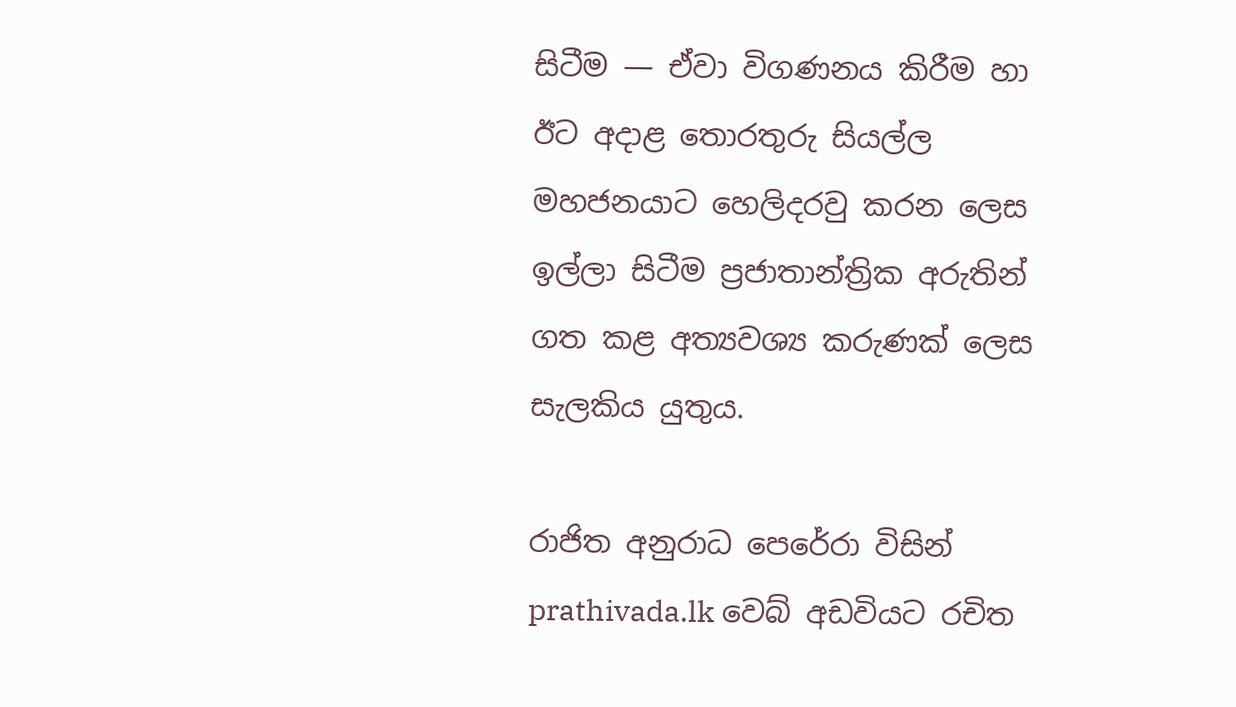සිටීම — ඒවා විගණනය කිරීම හා ඊට අදාළ තොරතුරු සියල්ල මහජනයාට හෙලිදරවු කරන ලෙස ඉල්ලා සිටීම ප්‍රජාතාන්ත්‍රික අරුතින් ගත කළ අත්‍යවශ්‍ය කරුණක් ලෙස සැලකිය යුතුය.

රාජිත අනුරාධ පෙරේරා විසින් prathivada.lk වෙබ් අඩවියට රචිත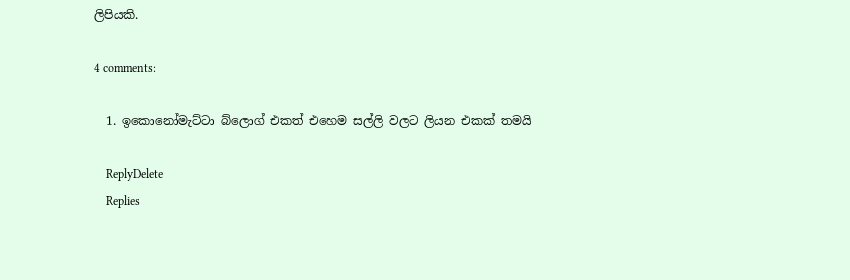ලිපියකි.

4 comments:

  1. ඉකොනෝමැට්ටා බ්ලොග් එකත් එහෙම සල්ලි වලට ලියන එකක් තමයි

    ReplyDelete
    Replies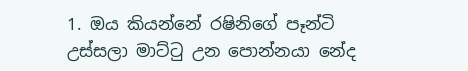1. ඔය කියන්නේ රෂිනිගේ පෑන්ටි උස්සලා මාට්ටු උන පොන්නයා නේද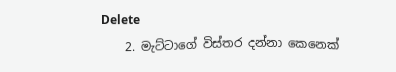Delete
    2. මැට්ටාගේ විස්තර දන්නා කෙනෙක්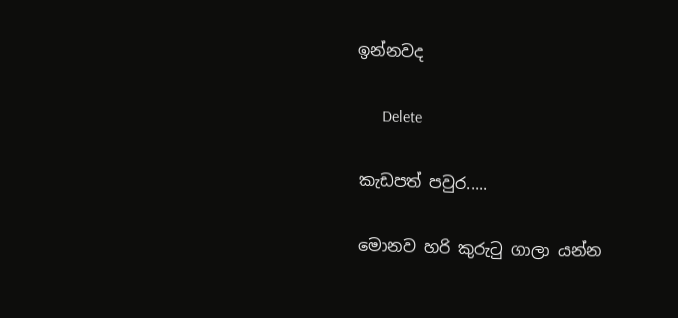ඉන්නවද

      Delete

කැඩපත් පවුර.....

මොනව හරි කුරුටු ගාලා යන්න